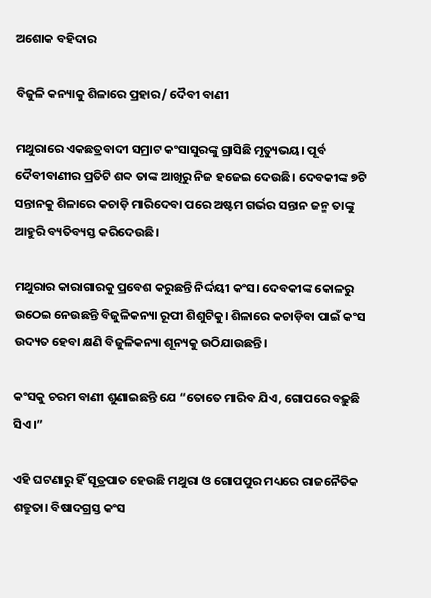ଅଶୋକ ବହିଦାର

ବିଜୁଳି କନ୍ୟାକୁ ଶିଳାରେ ପ୍ରହାର/ ଦୈବୀ ବାଣୀ

ମଥୁରାରେ ଏକଛତ୍ରବାଦୀ ସମ୍ରାଟ କଂସାସୁରଙ୍କୁ ଗ୍ରାସିଛି ମୃତ୍ୟୁଭୟ। ପୂର୍ବ ଦୈବୀବାଣୀର ପ୍ରତିଟି ଶବ୍ଦ ତାଙ୍କ ଆଖିରୁ ନିଜ ହଜେଇ ଦେଉଛି। ଦେବକୀଙ୍କ ୭ଟି ସନ୍ତାନକୁ ଶିଳାରେ କଚାଡ଼ି ମାରିଦେବା ପରେ ଅଷ୍ଟମ ଗର୍ଭର ସନ୍ତାନ ଜନ୍ମ ତାଙ୍କୁ ଆହୁରି ବ୍ୟତିବ୍ୟସ୍ତ କରିଦେଉଛି।

ମଥୁରାର କାରାଗାରକୁ ପ୍ରବେଶ କରୁଛନ୍ତି ନିର୍ଦ୍ଦୟୀ କଂସ। ଦେବକୀଙ୍କ କୋଳରୁ ଉଠେଇ ନେଉଛନ୍ତି ବିଜୁଳିକନ୍ୟା ରୂପୀ ଶିଶୁଟିକୁ। ଶିଳାରେ କଚାଡ଼ିବା ପାଇଁ କଂସ ଉଦ୍ୟତ ହେବା କ୍ଷଣି ବିଜୁଳିକନ୍ୟା ଶୂନ୍ୟକୁ ଉଠିଯାଉଛନ୍ତି।

କଂସକୁ ଚରମ ବାଣୀ ଶୁଣାଇଛନ୍ତି ଯେ “ତୋତେ ମାରିବ ଯିଏ, ଗୋପରେ ବଢ଼ୁଛି ସିଏ।”

ଏହି ଘଟଣାରୁ ହିଁ ସୂତ୍ରପାତ ହେଉଛି ମଥୁରା ଓ ଗୋପପୁର ମଧ୍ୟରେ ରାଜନୈତିକ ଶତ୍ରୁତା। ବିଷାଦଗ୍ରସ୍ତ କଂସ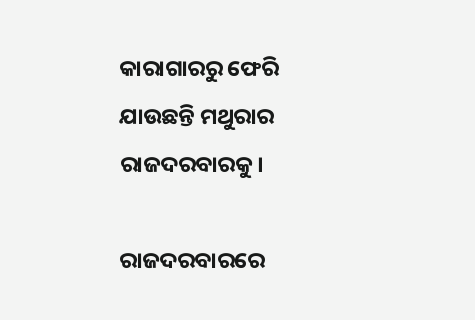କାରାଗାରରୁ ଫେରି ଯାଉଛନ୍ତି ମଥୁରାର ରାଜଦରବାରକୁ।

ରାଜଦରବାରରେ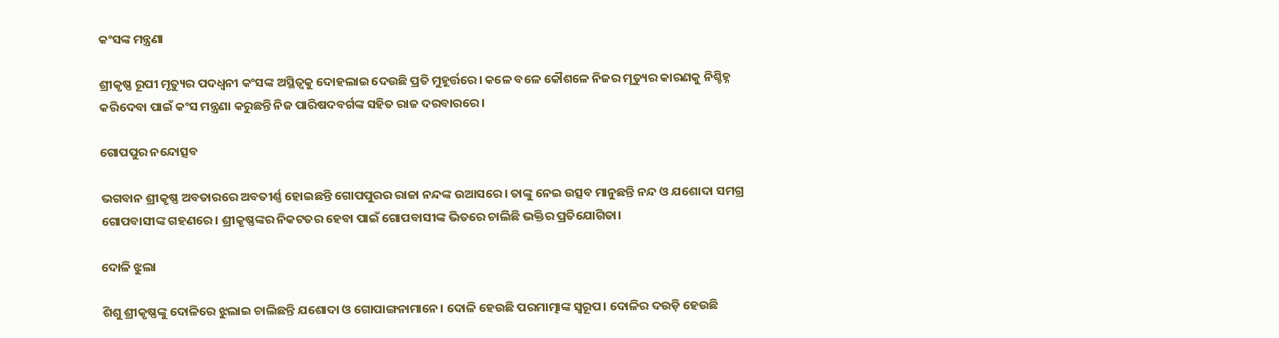କଂସଙ୍କ ମନ୍ତ୍ରଣା

ଶ୍ରୀକୃଷ୍ଣ ରୂପୀ ମୃତ୍ୟୁର ପଦଧ୍ୱନୀ କଂସଙ୍କ ଅସ୍ଥିତ୍ବକୁ ଦୋହଲାଇ ଦେଉଛି ପ୍ରତି ମୁହୂର୍ତ୍ତରେ। କଳେ ବଳେ କୌଶଳେ ନିଜର ମୃତ୍ୟୁର କାରଣକୁ ନିଶ୍ଚିହ୍ନ କରିଦେବା ପାଇଁ କଂସ ମନ୍ତ୍ରଣା କରୁଛନ୍ତି ନିଜ ପାରିଷଦବର୍ଗଙ୍କ ସହିତ ରାଜ ଦରବାରରେ।

ଗୋପପୁର ନନ୍ଦୋତ୍ସବ

ଭଗବାନ ଶ୍ରୀକୃଷ୍ଣ ଅବତାରରେ ଅବତୀର୍ଣ୍ଣ ହୋଇଛନ୍ତି ଗୋପପୁରର ରାଜା ନନ୍ଦଙ୍କ ଉଆସରେ। ତାଙ୍କୁ ନେଇ ଉତ୍ସବ ମାନୁଛନ୍ତି ନନ୍ଦ ଓ ଯଶୋଦା ସମଗ୍ର ଗୋପବାସୀଙ୍କ ଗହଣରେ। ଶ୍ରୀକୃଷ୍ଣଙ୍କର ନିକଟତର ହେବା ପାଇଁ ଗୋପବାସୀଙ୍କ ଭିତରେ ଚାଲିଛି ଭକ୍ତିର ପ୍ରତିଯୋଗିତା।

ଦୋଳି ଝୁଲା

ଶିଶୁ ଶ୍ରୀକୃଷ୍ଣଙ୍କୁ ଦୋଳିରେ ଝୁଲାଇ ଚାଲିଛନ୍ତି ଯଶୋଦା ଓ ଗୋପାଙ୍ଗନାମାନେ। ଦୋଳି ହେଉଛି ପରମାତ୍ମାଙ୍କ ସ୍ବରୂପ। ଦୋଳିର ଦଉଡ଼ି ହେଉଛି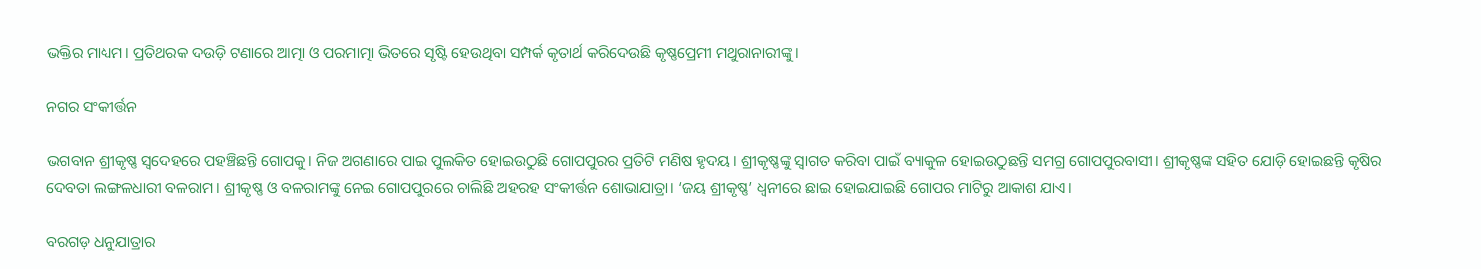ଭକ୍ତିର ମାଧ୍ୟମ। ପ୍ରତିଥରକ ଦଉଡ଼ି ଟଣାରେ ଆତ୍ମା ଓ ପରମାତ୍ମା ଭିତରେ ସୃଷ୍ଟି ହେଉଥିବା ସମ୍ପର୍କ କୃତାର୍ଥ କରିଦେଉଛି କୃଷ୍ଣପ୍ରେମୀ ମଥୁରାନାରୀଙ୍କୁ।

ନଗର ସଂକୀର୍ତ୍ତନ

ଭଗବାନ ଶ୍ରୀକୃଷ୍ଣ ସ୍ୱଦେହରେ ପହଞ୍ଚିଛନ୍ତି ଗୋପକୁ। ନିଜ ଅଗଣାରେ ପାଇ ପୁଲକିତ ହୋଇଉଠୁଛି ଗୋପପୁରର ପ୍ରତିଟି ମଣିଷ ହୃଦୟ। ଶ୍ରୀକୃଷ୍ଣଙ୍କୁ ସ୍ୱାଗତ କରିବା ପାଇଁ ବ୍ୟାକୁଳ ହୋଇଉଠୁଛନ୍ତି ସମଗ୍ର ଗୋପପୁରବାସୀ। ଶ୍ରୀକୃଷ୍ଣଙ୍କ ସହିତ ଯୋଡ଼ି ହୋଇଛନ୍ତି କୃଷିର ଦେବତା ଲଙ୍ଗଳଧାରୀ ବଳରାମ। ଶ୍ରୀକୃଷ୍ଣ ଓ ବଳରାମଙ୍କୁ ନେଇ ଗୋପପୁରରେ ଚାଲିଛି ଅହରହ ସଂକୀର୍ତ୍ତନ ଶୋଭାଯାତ୍ରା। ‘ଜୟ ଶ୍ରୀକୃଷ୍ଣ’ ଧ୍ୱନୀରେ ଛାଇ ହୋଇଯାଇଛି ଗୋପର ମାଟିରୁ ଆକାଶ ଯାଏ।

ବରଗଡ଼ ଧନୁଯାତ୍ରାର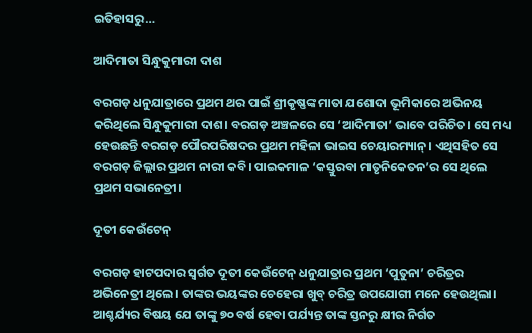ଇତିହାସରୁ…

ଆଦିମାତା ସିନ୍ଧୁକୁମାରୀ ଦାଶ

ବରଗଡ଼ ଧନୁଯାତ୍ରାରେ ପ୍ରଥମ ଥର ପାଇଁ ଶ୍ରୀକୃଷ୍ଣଙ୍କ ମାତା ଯଶୋଦା ଭୂମିକାରେ ଅଭିନୟ କରିଥିଲେ ସିନ୍ଧୁକୁମାରୀ ଦାଶ। ବରଗଡ଼ ଅଞ୍ଚଳରେ ସେ ‘ଆଦିମାତା’ ଭାବେ ପରିଚିତ। ସେ ମଧ୍ୟ ହେଉଛନ୍ତି ବରଗଡ଼ ପୌରପରିଷଦର ପ୍ରଥମ ମହିଳା ଭାଇସ ଚେୟାରମ୍ୟାନ୍। ଏଥିସହିତ ସେ ବରଗଡ଼ ଜିଲ୍ଲାର ପ୍ରଥମ ନାରୀ କବି। ପାଇକମାଳ ‘କସ୍ତୁରବା ମାତୃନିକେତନ’ର ସେ ଥିଲେ ପ୍ରଥମ ସଭାନେତ୍ରୀ।

ଦୂତୀ କେଉଁଟେନ୍

ବରଗଡ଼ ହାଟପଦାର ସ୍ୱର୍ଗତ ଦୂତୀ କେଉଁଟେନ୍ ଧନୁଯାତ୍ରାର ପ୍ରଥମ ‘ପୁତୁନା’ ଚରିତ୍ରର ଅଭିନେତ୍ରୀ ଥିଲେ। ତାଙ୍କର ଭୟଙ୍କର ଚେହେରା ଖୁବ୍ ଚରିତ୍ର ଉପଯୋଗୀ ମନେ ହେଉଥିଲା। ଆଶ୍ଚର୍ଯ୍ୟର ବିଷୟ ଯେ ତାଙ୍କୁ ୭୦ ବର୍ଷ ହେବା ପର୍ଯ୍ୟନ୍ତ ତାଙ୍କ ସ୍ତନରୁ କ୍ଷୀର ନିର୍ଗତ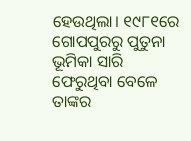ହେଉଥିଲା। ୧୯୮୧ରେ ଗୋପପୁରରୁ ପୁତୁନା ଭୂମିକା ସାରି ଫେରୁଥିବା ବେଳେ ତାଙ୍କର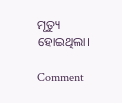ମୃତ୍ୟୁ ହୋଇଥିଲା।

Comment